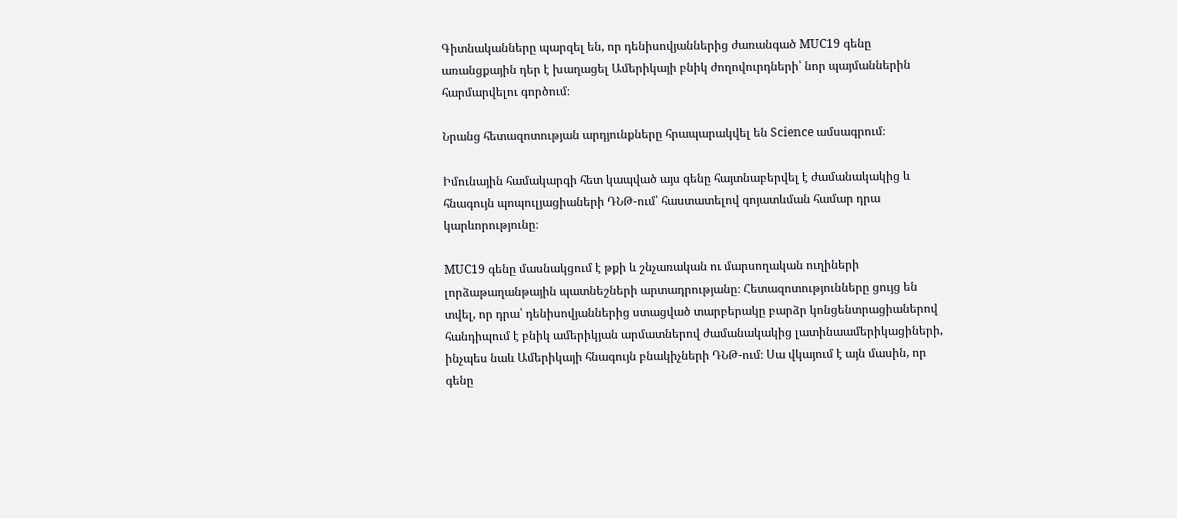Գիտնականները պարզել են, որ դենիսովյաններից ժառանգած MUC19 գենը առանցքային դեր է խաղացել Ամերիկայի բնիկ ժողովուրդների՝ նոր պայմաններին հարմարվելու գործում։

Նրանց հետազոտության արդյունքները հրապարակվել են Science ամսագրում։

Իմունային համակարգի հետ կապված այս գենը հայտնաբերվել է ժամանակակից և հնագույն պոպուլյացիաների ԴՆԹ-ում՝ հաստատելով գոյատևման համար դրա կարևորությունը։

MUC19 գենը մասնակցում է թքի և շնչառական ու մարսողական ուղիների լորձաթաղանթային պատնեշների արտադրությանը։ Հետազոտությունները ցույց են տվել, որ դրա՝ դենիսովյաններից ստացված տարբերակը բարձր կոնցենտրացիաներով հանդիպում է բնիկ ամերիկյան արմատներով ժամանակակից լատինաամերիկացիների, ինչպես նաև Ամերիկայի հնագույն բնակիչների ԴՆԹ-ում։ Սա վկայում է այն մասին, որ գենը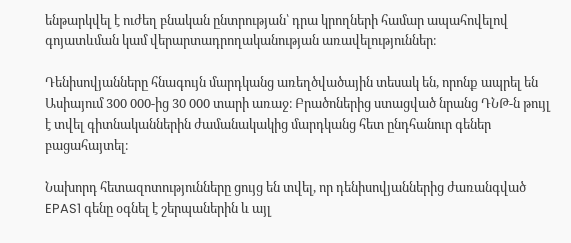ենթարկվել է ուժեղ բնական ընտրության՝ դրա կրողների համար ապահովելով գոյատևման կամ վերարտադրողականության առավելություններ։

Դենիսովյանները հնագույն մարդկանց առեղծվածային տեսակ են, որոնք ապրել են Ասիայում 300 000-ից 30 000 տարի առաջ։ Բրածոներից ստացված նրանց ԴՆԹ-ն թույլ է տվել գիտնականներին ժամանակակից մարդկանց հետ ընդհանուր գեներ բացահայտել։

Նախորդ հետազոտությունները ցույց են տվել, որ դենիսովյաններից ժառանգված EPAS1 գենը օգնել է շերպաներին և այլ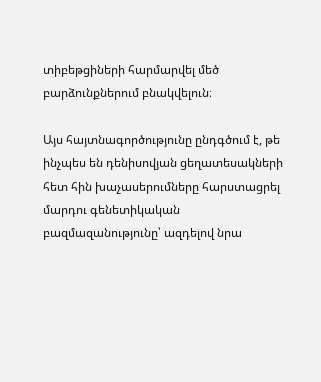տիբեթցիների հարմարվել մեծ բարձունքներում բնակվելուն։

Այս հայտնագործությունը ընդգծում է, թե ինչպես են դենիսովյան ցեղատեսակների հետ հին խաչասերումները հարստացրել մարդու գենետիկական բազմազանությունը՝ ազդելով նրա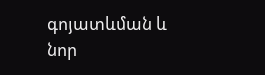գոյատևման և նոր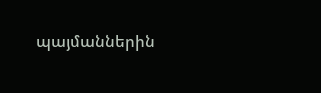պայմաններին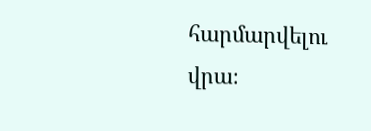հարմարվելու վրա։